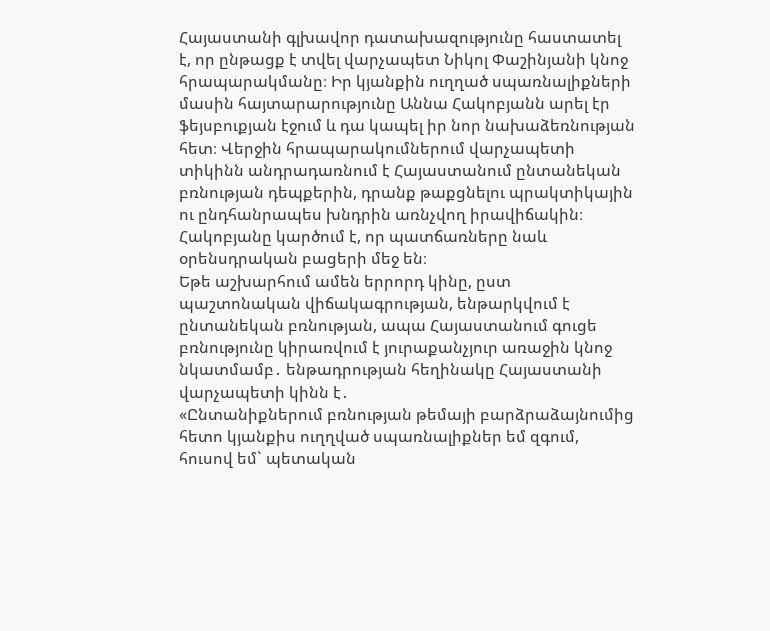Հայաստանի գլխավոր դատախազությունը հաստատել է, որ ընթացք է տվել վարչապետ Նիկոլ Փաշինյանի կնոջ հրապարակմանը։ Իր կյանքին ուղղած սպառնալիքների մասին հայտարարությունը Աննա Հակոբյանն արել էր ֆեյսբուքյան էջում և դա կապել իր նոր նախաձեռնության հետ։ Վերջին հրապարակումներում վարչապետի տիկինն անդրադառնում է Հայաստանում ընտանեկան բռնության դեպքերին, դրանք թաքցնելու պրակտիկային ու ընդհանրապես խնդրին առնչվող իրավիճակին։ Հակոբյանը կարծում է, որ պատճառները նաև օրենսդրական բացերի մեջ են։
Եթե աշխարհում ամեն երրորդ կինը, ըստ պաշտոնական վիճակագրության, ենթարկվում է ընտանեկան բռնության, ապա Հայաստանում գուցե բռնությունը կիրառվում է յուրաքանչյուր առաջին կնոջ նկատմամբ․ ենթադրության հեղինակը Հայաստանի վարչապետի կինն է․
«Ընտանիքներում բռնության թեմայի բարձրաձայնումից հետո կյանքիս ուղղված սպառնալիքներ եմ զգում, հուսով եմ` պետական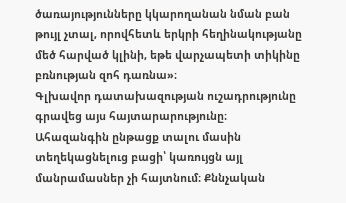ծառայությունները կկարողանան նման բան թույլ չտալ, որովհետև երկրի հեղինակությանը մեծ հարված կլինի, եթե վարչապետի տիկինը բռնության զոհ դառնա»։
Գլխավոր դատախազության ուշադրությունը գրավեց այս հայտարարությունը։ Ահազանգին ընթացք տալու մասին տեղեկացնելուց բացի՝ կառույցն այլ մանրամասներ չի հայտնում։ Քննչական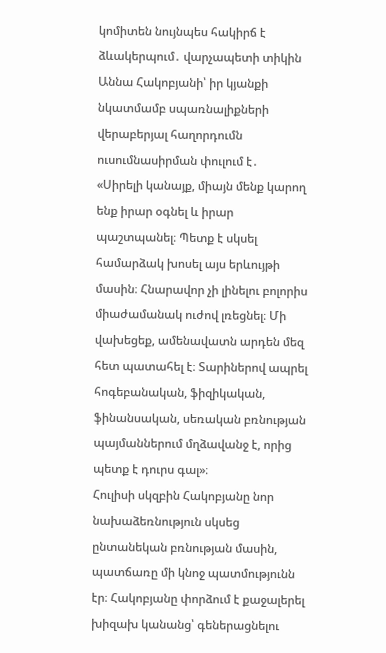կոմիտեն նույնպես հակիրճ է ձևակերպում․ վարչապետի տիկին Աննա Հակոբյանի՝ իր կյանքի նկատմամբ սպառնալիքների վերաբերյալ հաղորդումն ուսումնասիրման փուլում է․
«Սիրելի կանայք, միայն մենք կարող ենք իրար օգնել և իրար պաշտպանել։ Պետք է սկսել համարձակ խոսել այս երևույթի մասին։ Հնարավոր չի լինելու բոլորիս միաժամանակ ուժով լռեցնել։ Մի վախեցեք, ամենավատն արդեն մեզ հետ պատահել է։ Տարիներով ապրել հոգեբանական, ֆիզիկական, ֆինանսական, սեռական բռնության պայմաններում մղձավանջ է, որից պետք է դուրս գալ»։
Հուլիսի սկզբին Հակոբյանը նոր նախաձեռնություն սկսեց ընտանեկան բռնության մասին, պատճառը մի կնոջ պատմությունն էր։ Հակոբյանը փորձում է քաջալերել խիզախ կանանց՝ գեներացնելու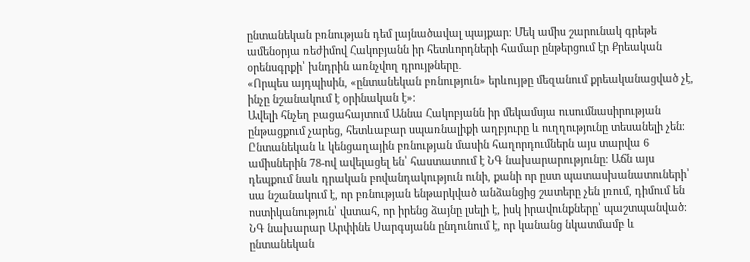ընտանեկան բռնության դեմ լայնածավալ պայքար։ Մեկ ամիս շարունակ գրեթե ամենօրյա ռեժիմով Հակոբյանն իր հետևորդների համար ընթերցում էր Քրեական օրենսգրքի՝ խնդրին առնչվող դրույթները․
«Որպես այդպիսին, «ընտանեկան բռնություն» երևույթը մեզանում քրեականացված չէ, ինչը նշանակում է օրինական է»։
Ավելի հնչեղ բացահայտում Աննա Հակոբյանն իր մեկամսյա ուսումնասիրության ընթացքում չարեց, հետևաբար սպառնալիքի աղբյուրը և ուղղությունը տեսանելի չեն։
Ընտանեկան և կենցաղային բռնության մասին հաղորդումներն այս տարվա 6 ամիսներին 78-ով ավելացել են՝ հաստատում է ՆԳ նախարարությունը։ Աճն այս դեպքում նաև դրական բովանդակություն ունի, քանի որ ըստ պատասխանատուների՝ սա նշանակում է, որ բռնության ենթարկված անձանցից շատերը չեն լռում, դիմում են ոստիկանություն՝ վստահ, որ իրենց ձայնը լսելի է, իսկ իրավունքները՝ պաշտպանված։ ՆԳ նախարար Արփինե Սարգսյանն ընդունում է, որ կանանց նկատմամբ և ընտանեկան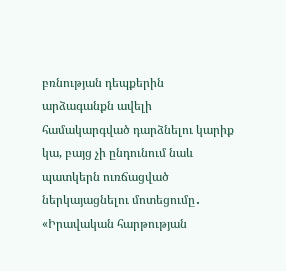բռնության դեպքերին արձագանքն ավելի համակարգված դարձնելու կարիք կա, բայց չի ընդունում նաև պատկերն ուռճացված ներկայացնելու մոտեցումը․
«Իրավական հարթության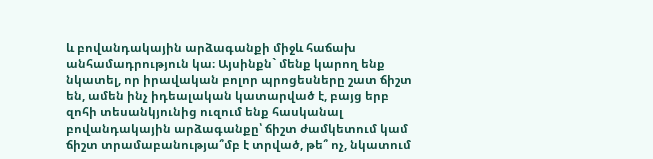և բովանդակային արձագանքի միջև հաճախ անհամադրություն կա։ Այսինքն` մենք կարող ենք նկատել, որ իրավական բոլոր պրոցեսները շատ ճիշտ են, ամեն ինչ իդեալական կատարված է, բայց երբ զոհի տեսանկյունից ուզում ենք հասկանալ բովանդակային արձագանքը՝ ճիշտ ժամկետում կամ ճիշտ տրամաբանությա՞մբ է տրված, թե՞ ոչ, նկատում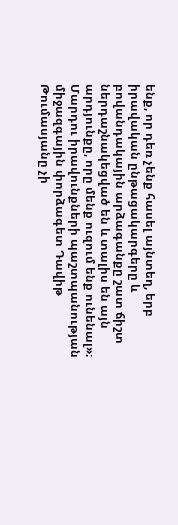ենք, որ դեռ չենք հասել այնտեղ, երբ իրավական ընթացակարգերը և բովանդակային արձագանքը շատ ճիշտ ներդաշնակեցված են և տալիս են այն արդյունքը, որը մենք ուզում ենք ունենալ»։
Մարդու իրավունքների պաշտպանության միջազգային փորձագետ Դավիթ Թումասյանը չի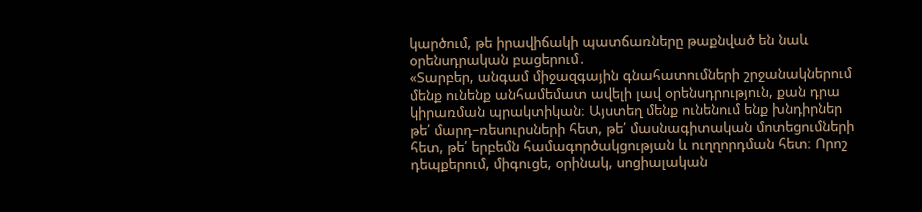կարծում, թե իրավիճակի պատճառները թաքնված են նաև օրենսդրական բացերում․
«Տարբեր, անգամ միջազգային գնահատումների շրջանակներում մենք ունենք անհամեմատ ավելի լավ օրենսդրություն, քան դրա կիրառման պրակտիկան։ Այստեղ մենք ունենում ենք խնդիրներ թե՛ մարդ–ռեսուրսների հետ, թե՛ մասնագիտական մոտեցումների հետ, թե՛ երբեմն համագործակցության և ուղղորդման հետ։ Որոշ դեպքերում, միգուցե, օրինակ, սոցիալական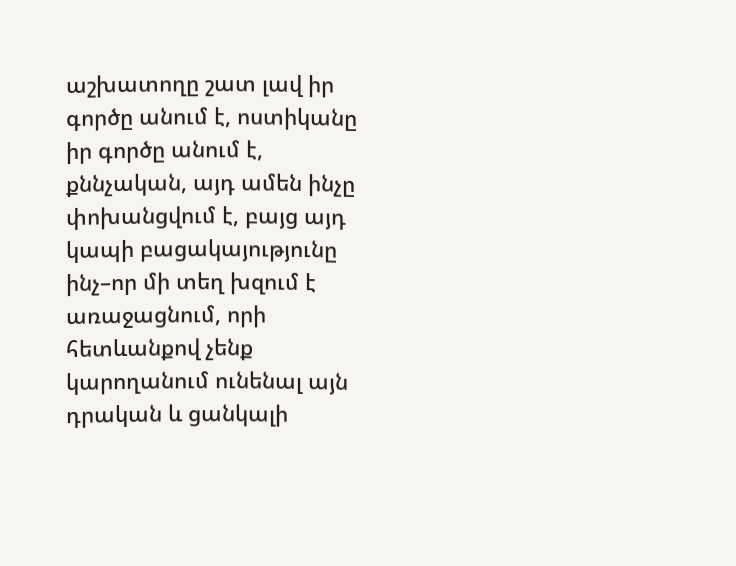աշխատողը շատ լավ իր գործը անում է, ոստիկանը իր գործը անում է, քննչական, այդ ամեն ինչը փոխանցվում է, բայց այդ կապի բացակայությունը ինչ–որ մի տեղ խզում է առաջացնում, որի հետևանքով չենք կարողանում ունենալ այն դրական և ցանկալի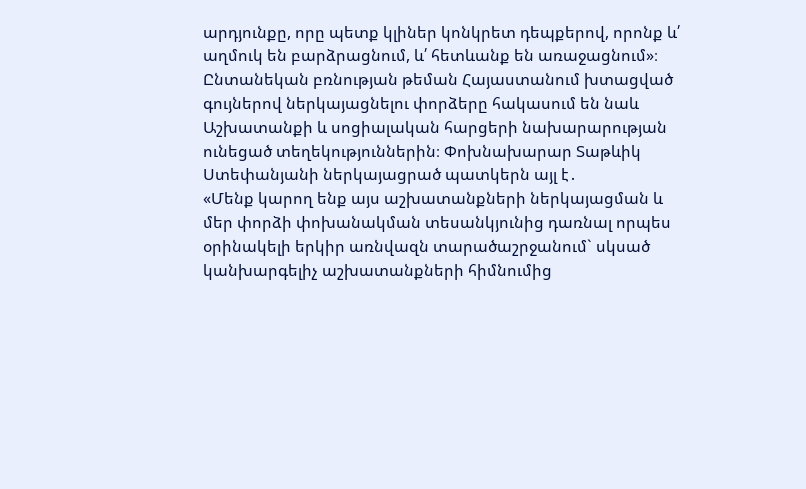արդյունքը, որը պետք կլիներ կոնկրետ դեպքերով, որոնք և՛ աղմուկ են բարձրացնում, և՛ հետևանք են առաջացնում»։
Ընտանեկան բռնության թեման Հայաստանում խտացված գույներով ներկայացնելու փորձերը հակասում են նաև Աշխատանքի և սոցիալական հարցերի նախարարության ունեցած տեղեկություններին։ Փոխնախարար Տաթևիկ Ստեփանյանի ներկայացրած պատկերն այլ է․
«Մենք կարող ենք այս աշխատանքների ներկայացման և մեր փորձի փոխանակման տեսանկյունից դառնալ որպես օրինակելի երկիր առնվազն տարածաշրջանում` սկսած կանխարգելիչ աշխատանքների հիմնումից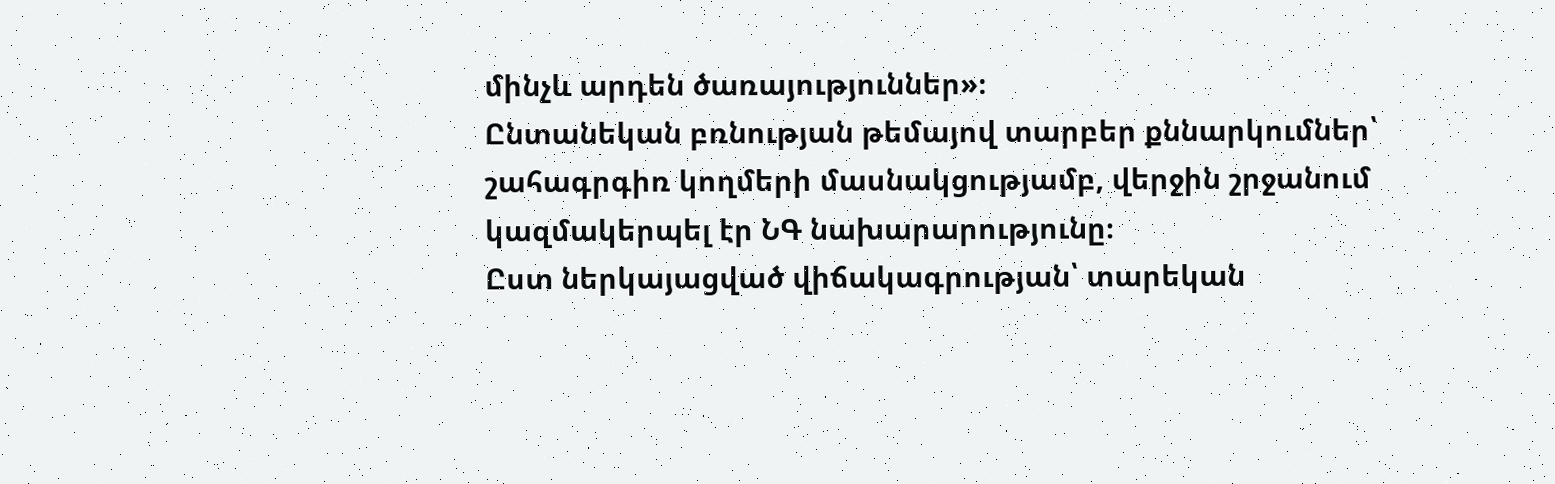մինչև արդեն ծառայություններ»։
Ընտանեկան բռնության թեմայով տարբեր քննարկումներ՝ շահագրգիռ կողմերի մասնակցությամբ, վերջին շրջանում կազմակերպել էր ՆԳ նախարարությունը։
Ըստ ներկայացված վիճակագրության՝ տարեկան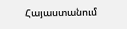Հայաստանում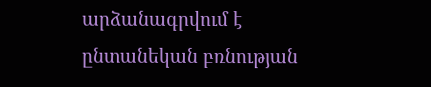արձանագրվում է ընտանեկան բռնության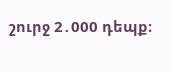շուրջ 2․000 դեպք։